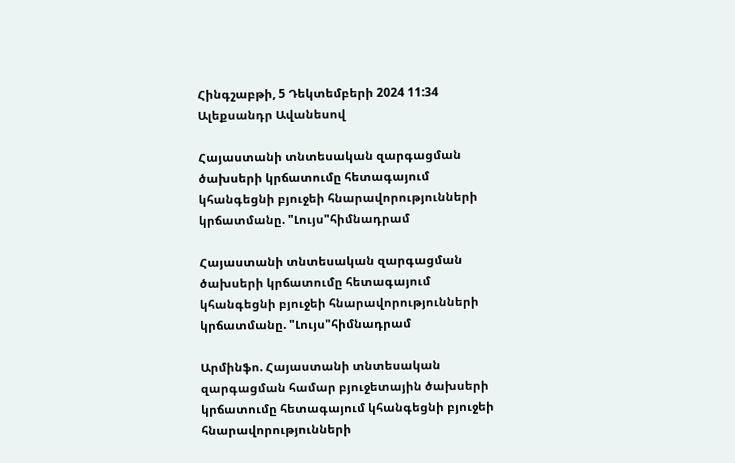Հինգշաբթի, 5 Դեկտեմբերի 2024 11:34
Ալեքսանդր Ավանեսով

Հայաստանի տնտեսական զարգացման ծախսերի կրճատումը հետագայում կհանգեցնի բյուջեի հնարավորությունների կրճատմանը. "Լույս"հիմնադրամ

Հայաստանի տնտեսական զարգացման ծախսերի կրճատումը հետագայում կհանգեցնի բյուջեի հնարավորությունների կրճատմանը. "Լույս"հիմնադրամ

Արմինֆո. Հայաստանի տնտեսական զարգացման համար բյուջետային ծախսերի կրճատումը հետագայում կհանգեցնի բյուջեի հնարավորությունների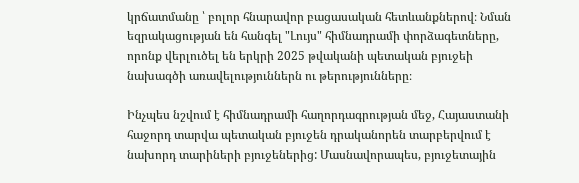կրճատմանը ՝ բոլոր հնարավոր բացասական հետևանքներով։ Նման եզրակացության են հանգել "Լույս" հիմնադրամի փորձագետները, որոնք վերլուծել են երկրի 2025 թվականի պետական բյուջեի նախագծի առավելություններն ու թերությունները։

Ինչպես նշվում է հիմնադրամի հաղորդագրության մեջ, Հայաստանի հաջորդ տարվա պետական բյուջեն դրականորեն տարբերվում է նախորդ տարիների բյուջեներից: Մասնավորապես, բյուջետային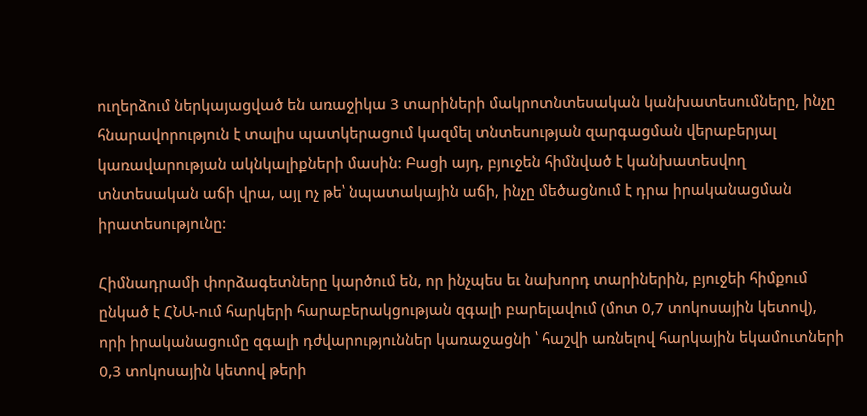ուղերձում ներկայացված են առաջիկա 3 տարիների մակրոտնտեսական կանխատեսումները, ինչը հնարավորություն է տալիս պատկերացում կազմել տնտեսության զարգացման վերաբերյալ կառավարության ակնկալիքների մասին: Բացի այդ, բյուջեն հիմնված է կանխատեսվող տնտեսական աճի վրա, այլ ոչ թե՝ նպատակային աճի, ինչը մեծացնում է դրա իրականացման իրատեսությունը:

Հիմնադրամի փորձագետները կարծում են, որ ինչպես եւ նախորդ տարիներին, բյուջեի հիմքում ընկած է ՀՆԱ-ում հարկերի հարաբերակցության զգալի բարելավում (մոտ 0,7 տոկոսային կետով), որի իրականացումը զգալի դժվարություններ կառաջացնի ՝ հաշվի առնելով հարկային եկամուտների 0,3 տոկոսային կետով թերի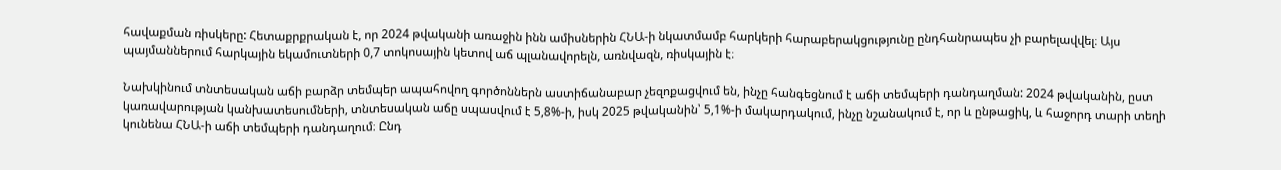հավաքման ռիսկերը: Հետաքրքրական է, որ 2024 թվականի առաջին ինն ամիսներին ՀՆԱ-ի նկատմամբ հարկերի հարաբերակցությունը ընդհանրապես չի բարելավվել։ Այս պայմաններում հարկային եկամուտների 0,7 տոկոսային կետով աճ պլանավորելն, առնվազն, ռիսկային է։

Նախկինում տնտեսական աճի բարձր տեմպեր ապահովող գործոններն աստիճանաբար չեզոքացվում են, ինչը հանգեցնում է աճի տեմպերի դանդաղման: 2024 թվականին, ըստ կառավարության կանխատեսումների, տնտեսական աճը սպասվում է 5,8%-ի, իսկ 2025 թվականին՝ 5,1%-ի մակարդակում, ինչը նշանակում է, որ և ընթացիկ, և հաջորդ տարի տեղի կունենա ՀՆԱ-ի աճի տեմպերի դանդաղում։ Ընդ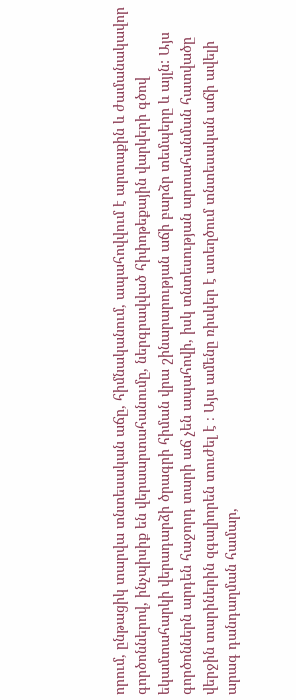որում, ընթացիկ տարվա տնտեսական աճը, հիմնականում, ապահովվում է արտաքին և ժամանակավոր գործոններով, ինչպիսիք են վերաարտահանումը, ներգրավված հիփոթեքային վարկերի գծով եկամտահարկի վերադարձի ծրագրի հիման վրա շինարարության աճի բարձր տեմպերը և այլն: Այս գործոններն արդեն հաջորդ տարի աճ չեն ապահովի, իսկ տնտեսության արտահանման հատվածը վերջին տարիներին զգալիորեն տուժել է ։ Այս ամենը ռիսկեր է ստեղծում տնտեսական աճի ավելի արագ դանդաղման համար,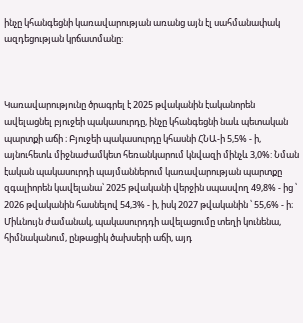ինչը կհանգեցնի կառավարության առանց այն էլ սահմանափակ ազդեցության կրճատմանը:



Կառավարությունը ծրագրել է 2025 թվականին էականորեն ավելացնել բյուջեի պակասուրդը, ինչը կհանգեցնի նաև պետական պարտքի աճի ։ Բյուջեի պակասուրդը կհասնի ՀՆԱ-ի 5,5% - ի, այնուհետև միջնաժամկետ հեռանկարում կնվազի մինչև 3,0%: Նման էական պակասուրդի պայմաններում կառավարության պարտքը զգալիորեն կավելանա՝ 2025 թվականի վերջին սպասվող 49,8% - ից ՝ 2026 թվականին հասնելով 54,3% - ի, իսկ 2027 թվականին ՝ 55,6% - ի։ Միևնույն ժամանակ, պակասուրդդի ավելացումը տեղի կունենա, հիմնականում, ընթացիկ ծախսերի աճի, այդ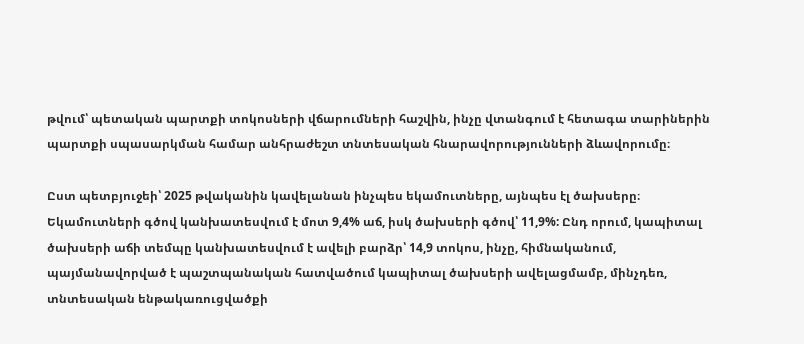թվում՝ պետական պարտքի տոկոսների վճարումների հաշվին, ինչը վտանգում է հետագա տարիներին պարտքի սպասարկման համար անհրաժեշտ տնտեսական հնարավորությունների ձևավորումը։

Ըստ պետբյուջեի՝ 2025 թվականին կավելանան ինչպես եկամուտները, այնպես էլ ծախսերը։ Եկամուտների գծով կանխատեսվում է մոտ 9,4% աճ, իսկ ծախսերի գծով՝ 11,9%: Ընդ որում, կապիտալ ծախսերի աճի տեմպը կանխատեսվում է ավելի բարձր՝ 14,9 տոկոս, ինչը, հիմնականում, պայմանավորված է պաշտպանական հատվածում կապիտալ ծախսերի ավելացմամբ, մինչդեռ, տնտեսական ենթակառուցվածքի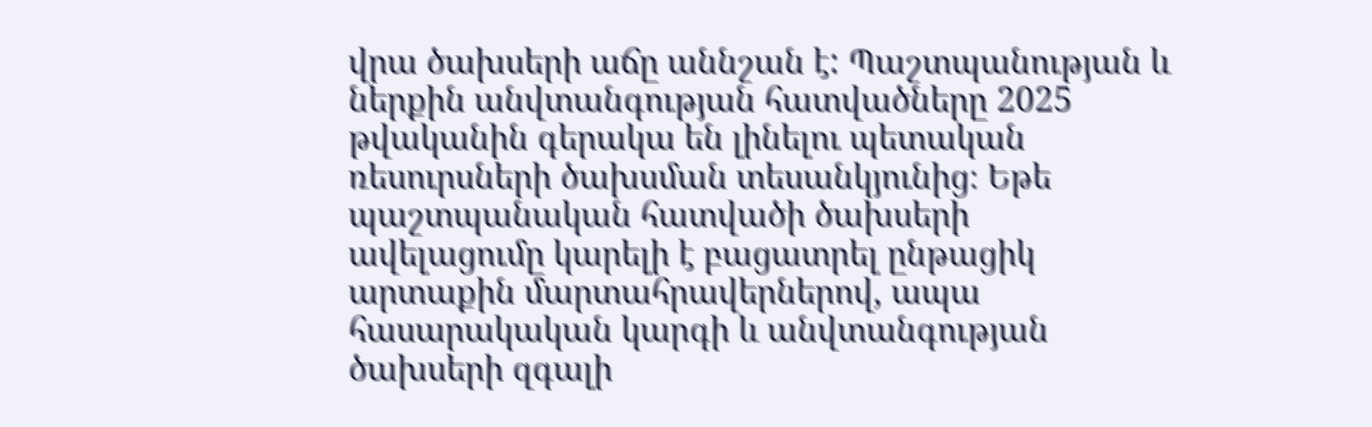վրա ծախսերի աճը աննշան է: Պաշտպանության և ներքին անվտանգության հատվածները 2025 թվականին գերակա են լինելու պետական ռեսուրսների ծախսման տեսանկյունից։ Եթե պաշտպանական հատվածի ծախսերի ավելացումը կարելի է բացատրել ընթացիկ արտաքին մարտահրավերներով, ապա հասարակական կարգի և անվտանգության ծախսերի զգալի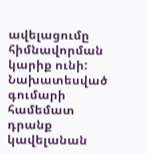ավելացումը հիմնավորման կարիք ունի: Նախատեսված գումարի համեմատ դրանք կավելանան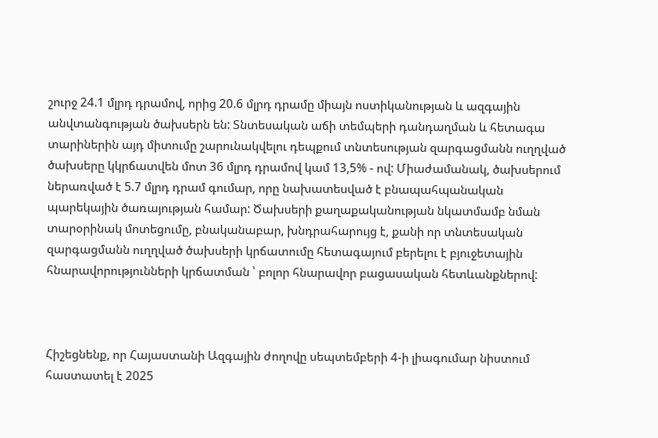շուրջ 24.1 մլրդ դրամով, որից 20.6 մլրդ դրամը միայն ոստիկանության և ազգային անվտանգության ծախսերն են: Տնտեսական աճի տեմպերի դանդաղման և հետագա տարիներին այդ միտումը շարունակվելու դեպքում տնտեսության զարգացմանն ուղղված ծախսերը կկրճատվեն մոտ 36 մլրդ դրամով կամ 13,5% - ով: Միաժամանակ, ծախսերում ներառված է 5.7 մլրդ դրամ գումար, որը նախատեսված է բնապահպանական պարեկային ծառայության համար: Ծախսերի քաղաքականության նկատմամբ նման տարօրինակ մոտեցումը, բնականաբար, խնդրահարույց է, քանի որ տնտեսական զարգացմանն ուղղված ծախսերի կրճատումը հետագայում բերելու է բյուջետային հնարավորությունների կրճատման ՝ բոլոր հնարավոր բացասական հետևանքներով:



Հիշեցնենք, որ Հայաստանի Ազգային ժողովը սեպտեմբերի 4-ի լիագումար նիստում հաստատել է 2025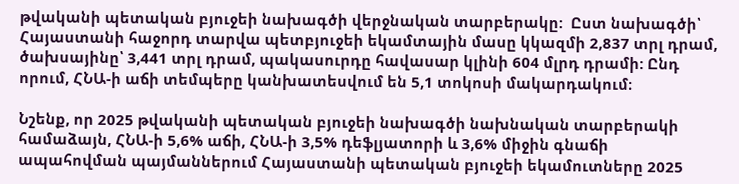թվականի պետական բյուջեի նախագծի վերջնական տարբերակը:  Ըստ նախագծի՝ Հայաստանի հաջորդ տարվա պետբյուջեի եկամտային մասը կկազմի 2,837 տրլ դրամ, ծախսայինը՝ 3,441 տրլ դրամ, պակասուրդը հավասար կլինի 604 մլրդ դրամի: Ընդ որում, ՀՆԱ-ի աճի տեմպերը կանխատեսվում են 5,1 տոկոսի մակարդակում։

Նշենք, որ 2025 թվականի պետական բյուջեի նախագծի նախնական տարբերակի համաձայն, ՀՆԱ-ի 5,6% աճի, ՀՆԱ-ի 3,5% դեֆլյատորի և 3,6% միջին գնաճի ապահովման պայմաններում Հայաստանի պետական բյուջեի եկամուտները 2025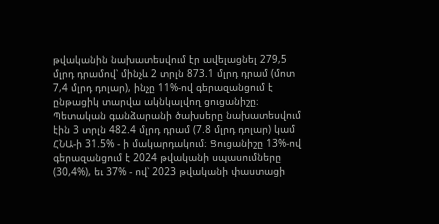թվականին նախատեսվում էր ավելացնել 279,5 մլրդ դրամով՝ մինչև 2 տրլն 873.1 մլրդ դրամ (մոտ 7,4 մլրդ դոլար), ինչը 11%-ով գերազանցում է ընթացիկ տարվա ակնկալվող ցուցանիշը։ Պետական գանձարանի ծախսերը նախատեսվում էին 3 տրլն 482.4 մլրդ դրամ (7.8 մլրդ դոլար) կամ ՀՆԱ-ի 31.5% - ի մակարդակում։ Ցուցանիշը 13%-ով գերազանցում է 2024 թվականի սպասումները (30,4%), եւ 37% - ով՝ 2023 թվականի փաստացի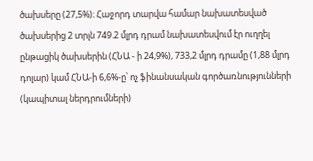ծախսերը (27,5%)։ Հաջորդ տարվա համար նախատեսված ծախսերից 2 տրլն 749.2 մլրդ դրամ նախատեսվում էր ուղղել ընթացիկ ծախսերին (ՀՆԱ - ի 24,9%), 733,2 մլրդ դրամը (1,88 մլրդ դոլար) կամ ՀՆԱ-ի 6,6%-ը՝ ոչ ֆինանսական գործառնությունների (կապիտալ ներդրումների)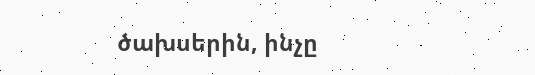ծախսերին, ինչը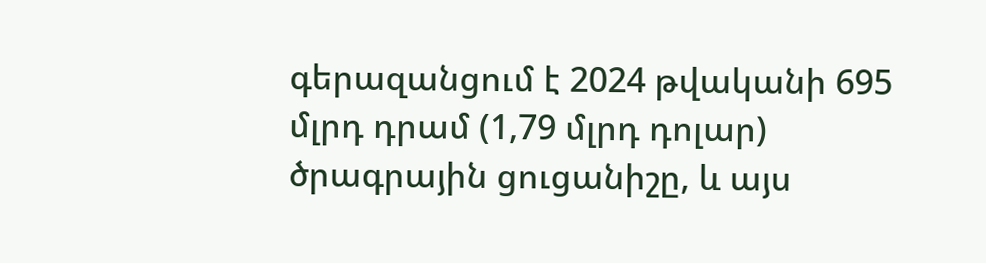գերազանցում է 2024 թվականի 695 մլրդ դրամ (1,79 մլրդ դոլար) ծրագրային ցուցանիշը, և այս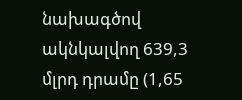նախագծով ակնկալվող 639,3 մլրդ դրամը (1,65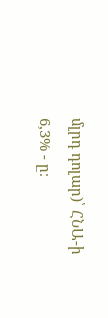մլրդ դոլար)՝ ՀՆԱ-ի 6,3% - ը։